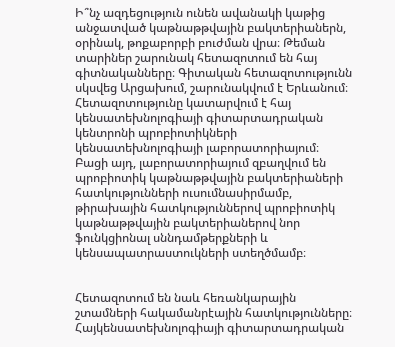Ի՞նչ ազդեցություն ունեն ավանակի կաթից անջատված կաթնաթթվային բակտերիաներն, օրինակ, թոքաբորբի բուժման վրա։ Թեման տարիներ շարունակ հետազոտում են հայ գիտնականները։ Գիտական հետազոտությունն սկսվեց Արցախում, շարունակվում է Երևանում։
Հետազոտությունը կատարվում է հայ կենսատեխնոլոգիայի գիտարտադրական կենտրոնի պրոբիոտիկների կենսատեխնոլոգիայի լաբորատորիայում։ Բացի այդ, լաբորատորիայում զբաղվում են պրոբիոտիկ կաթնաթթվային բակտերիաների հատկությունների ուսումնասիրմամբ, թիրախային հատկություններով պրոբիոտիկ կաթնաթթվային բակտերիաներով նոր ֆունկցիոնալ սննդամթերքների և կենսապատրաստուկների ստեղծմամբ։


Հետազոտում են նաև հեռանկարային շտամների հակամանրէային հատկությունները։ Հայկենսատեխնոլոգիայի գիտարտադրական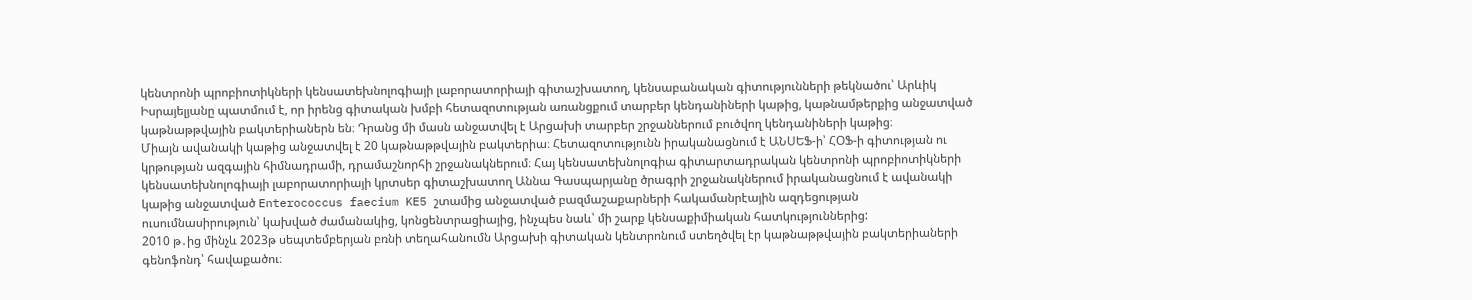կենտրոնի պրոբիոտիկների կենսատեխնոլոգիայի լաբորատորիայի գիտաշխատող, կենսաբանական գիտությունների թեկնածու՝ Արևիկ Իսրայելյանը պատմում է, որ իրենց գիտական խմբի հետազոտության առանցքում տարբեր կենդանիների կաթից, կաթնամթերքից անջատված կաթնաթթվային բակտերիաներն են։ Դրանց մի մասն անջատվել է Արցախի տարբեր շրջաններում բուծվող կենդանիների կաթից։
Միայն ավանակի կաթից անջատվել է 20 կաթնաթթվային բակտերիա։ Հետազոտությունն իրականացնում է ԱՆՍԵՖ-ի՝ ՀՕՖ-ի գիտության ու կրթության ազգային հիմնադրամի, դրամաշնորհի շրջանակներում։ Հայ կենսատեխնոլոգիա գիտարտադրական կենտրոնի պրոբիոտիկների կենսատեխնոլոգիայի լաբորատորիայի կրտսեր գիտաշխատող Աննա Գասպարյանը ծրագրի շրջանակներում իրականացնում է ավանակի կաթից անջատված Enterococcus faecium KE5 շտամից անջատված բազմաշաքարների հակամանրէային ազդեցության ուսումնասիրություն՝ կախված ժամանակից, կոնցենտրացիայից, ինչպես նաև՝ մի շարք կենսաքիմիական հատկություններից:
2010 թ․ից մինչև 2023թ սեպտեմբերյան բռնի տեղահանումն Արցախի գիտական կենտրոնում ստեղծվել էր կաթնաթթվային բակտերիաների գենոֆոնդ՝ հավաքածու։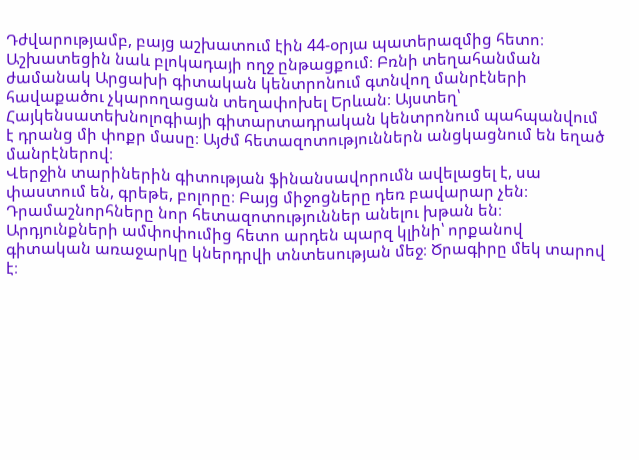Դժվարությամբ, բայց աշխատում էին 44-օրյա պատերազմից հետո։ Աշխատեցին նաև բլոկադայի ողջ ընթացքում։ Բռնի տեղահանման ժամանակ Արցախի գիտական կենտրոնում գտնվող մանրէների հավաքածու չկարողացան տեղափոխել Երևան։ Այստեղ՝ Հայկենսատեխնոլոգիայի գիտարտադրական կենտրոնում պահպանվում է դրանց մի փոքր մասը։ Այժմ հետազոտություններն անցկացնում են եղած մանրէներով։
Վերջին տարիներին գիտության ֆինանսավորումն ավելացել է, սա փաստում են, գրեթե, բոլորը։ Բայց միջոցները դեռ բավարար չեն։ Դրամաշնորհները նոր հետազոտություններ անելու խթան են։ Արդյունքների ամփոփումից հետո արդեն պարզ կլինի՝ որքանով գիտական առաջարկը կներդրվի տնտեսության մեջ։ Ծրագիրը մեկ տարով է։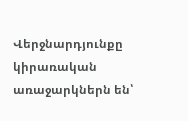Վերջնարդյունքը կիրառական առաջարկներն են՝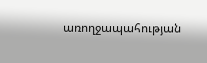առողջապահության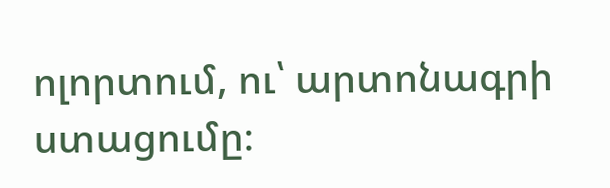ոլորտում, ու՝ արտոնագրի ստացումը։